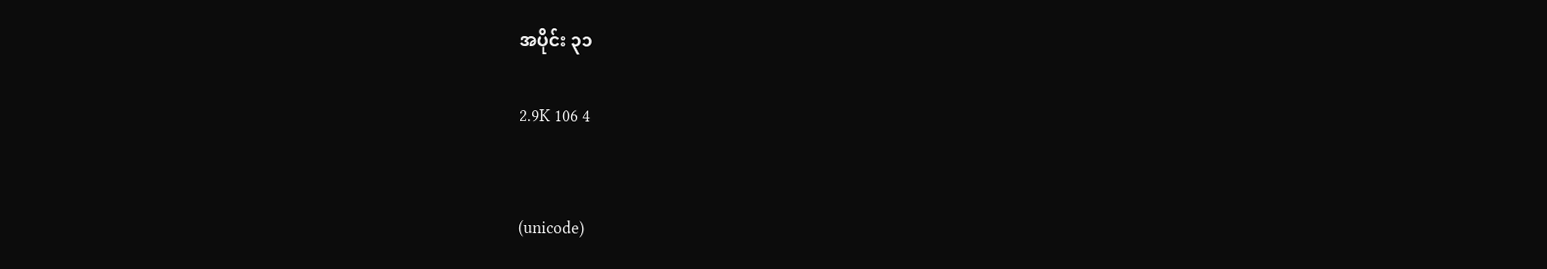အပိုင်း ၃၁

2.9K 106 4


(unicode)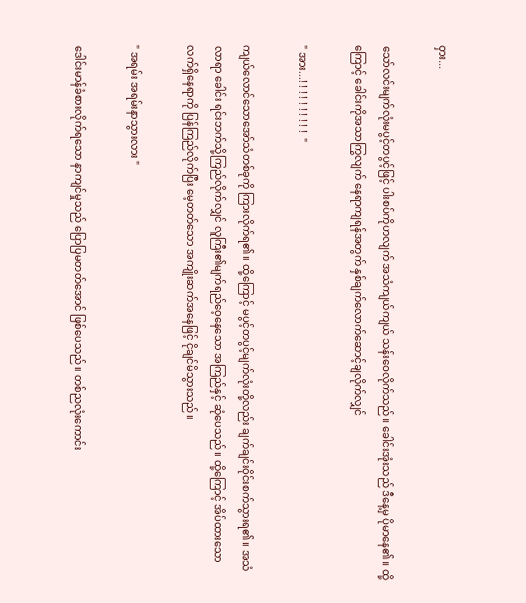ဝှား...

သော်လင်းမျက်လုံးမပွင့်တပွင့်ဖြင့် ပါးစပ်ကိုဟလျက် အသံကျယ်ကျယ် သန်းဝေလိုက်သည်။ ခေါင်းအုံးသည် ဒီနေ့မှ ပိုမာနေ၏။ ထို့ကြောင့် ခေါင်းကိုအသာကြွလျက် နေရာကျရန်အတွက် နှစ်ချက်လောက်ဆောင့်ချလိုက်လျှင်

" အား...! ! ! ! ! ! ! ! ! !  "

ကျယ်လောင်သောအော်သံတစ်ခုကို ကြားလိုက်ရ၏။ ထို့ကြောင့် မပွင့်တပွင့်မျက်လုံးတို့လည်း ချက်ချင်းဝိုင်းစက်သွားရ၏။ အသံလာရာ ခေါင်း ရင်းဘက်သို့ကြည်လိုက်လျှင် လူကြီး၏မျက်ရည်ဝေ့နေသော အကြည်နှင့် ဆုံပေသည်။ ထို့ကြောင့် အိပ်ထားသော လက်ရှိနေရာကို ပြန်ကြည်လိုက်ပြီး မေ့တတ်သော အကျိုးဆက်အနေဖြင့် ငိုချင်မိသွားသည်။

" အရမ်း အရမ်းနာသွားလား "

ဒေါင်းမာန်ခံစားလိုက်ရသော နာကျင်မှုသည် ပြောပြမတတ်အောင် ဖြစ်ပေသည်။ တစ်ညလုံးကောင်း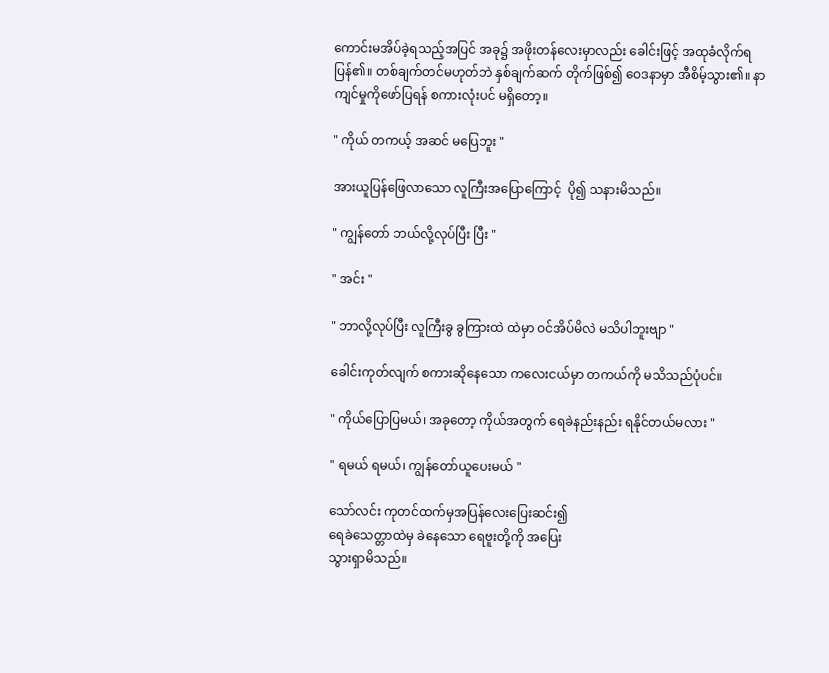ကောင်းမအိပ်ခဲ့ရသည့်အပြင် အခု၌ အဖိုးတန်လေးမှာလည်း ခေါင်းဖြင့် အထုခံလိုက်ရပြန်၏။ တစ်ချက်တင်မဟုတ်ဘဲ နှစ်ချက်ဆက် တိုက်ဖြစ်၍ ဝေဒနာမှာ အီစိမ့်သွား၏။ နာကျင်မှုကိုဖော်ပြရန် စကားလုံးပင် မရှိတော့။

" ကိုယ် တကယ့် အဆင် မပြေဘူး "

အားယူပြန်ဖြေလာသော လူကြီးအပြောကြောင့်  ပို၍ သနားမိသည်။

" ကျွန်တော် ဘယ်လို့လုပ်ပြီး ပြီး "

" အင်း "

" ဘာလို့လုပ်ပြီး လူကြီးခွ ခွကြားထဲ ထဲမှာ ဝင်အိပ်မိလဲ မသိပါဘူးဗျာ "

ခေါင်းကုတ်လျက် စကားဆိုနေသော ကလေးငယ်မှာ တကယ်ကို မသိသည်ပုံပင်။

" ကိုယ်ပြောပြမယ်၊ အခုတော့ ကိုယ်အတွက် ရေခဲနည်းနည်း ရနိုင်တယ်မလား "

" ရမယ် ရမယ်၊ ကျွန်တော်ယူပေးမယ် "

သော်လင်း ကုတင်ထက်မှအပြန်လေးပြေးဆင်း၍
ရေခဲသေတ္တာထဲမှ ခဲနေသော ရေဗူးတို့ကို အပြေး
သွားရှာမိသည်။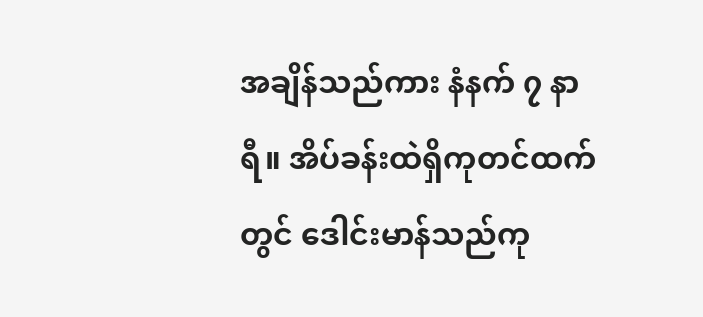အချိန်သည်ကား နံနက် ၇ နာရီ။ အိပ်ခန်းထဲရှိကုတင်ထက်တွင် ဒေါင်းမာန်သည်ကု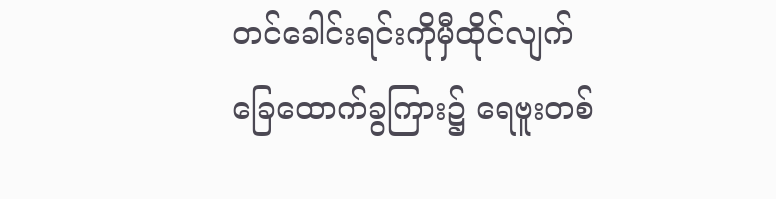တင်ခေါင်းရင်းကိုမှီထိုင်လျက် ခြေထောက်ခွကြား၌ ရေဗူးတစ်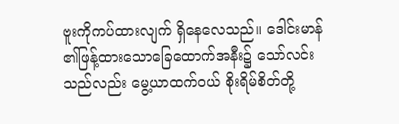ဗူးကိုကပ်ထားလျက် ရှိနေလေသည်။ ဒေါင်းမာန် ၏ဖြန့်ထားသောခြေထောက်အနီး၌ သော်လင်းသည်လည်း မွေ့ယာထက်ဝယ် စိုးရိမ်စိတ်တို့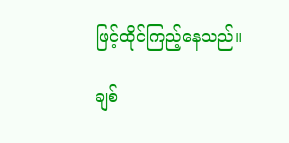ဖြင့်ထိုင်ကြည့်နေသည်။

ချစ်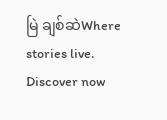မြဲ ချစ်ဆဲWhere stories live. Discover now